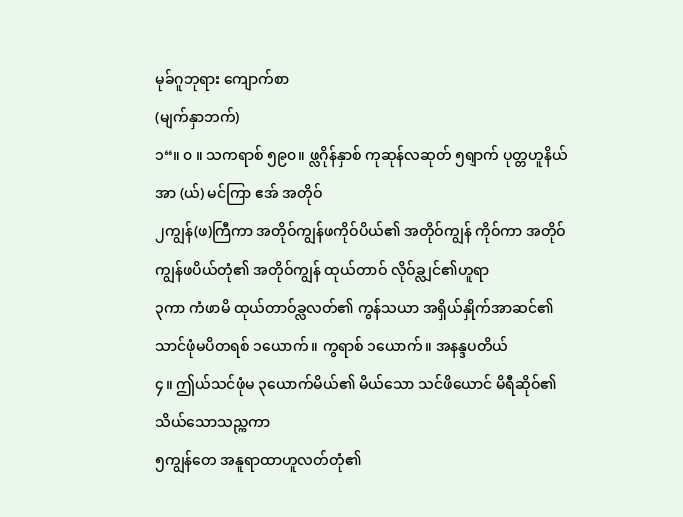မုခ်ဂူဘုရား ကျောက်စာ
(မျက်နှာဘက်)
၁“။ ၀ ။ သကရာစ် ၅၉၀။ ဖ္လဂိုန်နှာစ် ကုဆုန်လဆုတ် ၅ရျာက် ပုတ္တဟူနိယ်အာ (ယ်) မင်ကြာ ဧအ် အတိုဝ်
၂ကျွန်(ဖ)ကြီကာ အတိုဝ်ကျွန်ဖကိုဝ်ပိယ်၏ အတိုဝ်ကျွန် ကိုဝ်ကာ အတိုဝ်ကျွန်ဖပိယ်တုံ၏ အတိုဝ်ကျွန် ထုယ်တာဝ် လိုဝ်ခ္လျင်၏ဟူရာ
၃ကာ ကံဖာမိ ထုယ်တာဝ်ခ္လလတ်၏ ကွန်သယာ အရှိယ်နှိုက်အာဆင်၏ သာင်ဖုံမပိတရစ် ၁ယောက်။ ကွရာစ် ၁ယောက်။ အနန္ဒပတိယ်
၄။ ဤယ်သင်ဖုံမ ၃ယောက်မိယ်၏ မိယ်သော သင်ဖိယောင် မိရီဆိုဝ်၏ သိယ်သောသည္ကကာ
၅ကျွန်တေ အနူရာထာဟူလတ်တုံ၏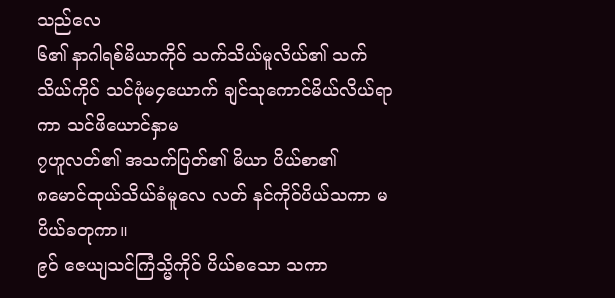သည်လေ
၆၏ နာဂါရစ်မိယာကိုဝ် သက်သိယ်မူလိယ်၏ သက်သိယ်ကိုဝ် သင်ဖုံမ၄ယောက် ချင်သုကောင်မိယ်လိယ်ရာကာ သင်ဖိယောင်နှာမ
၇ဟူလတ်၏ အသက်ပြတ်၏ မိယာ ပိယ်စာ၏
၈မောင်ထုယ်သိယ်ခံမူလေ လတ် နင်ကိုဝ်ပိယ်သကာ မပိယ်ခတုကာ။
၉ဝ် ဇေယျသင်ကြံသ္မိကိုဝ် ပိယ်စသော သကာ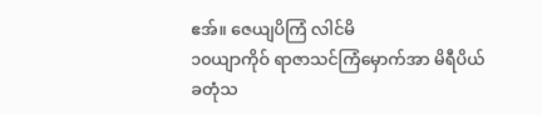ဧအ်။ ဇေယျပိကြံ လါင်မိ
၁၀ယျာကိုဝ် ရာဇာသင်ကြံမှောက်အာ မိရီပိယ်ခတုံသ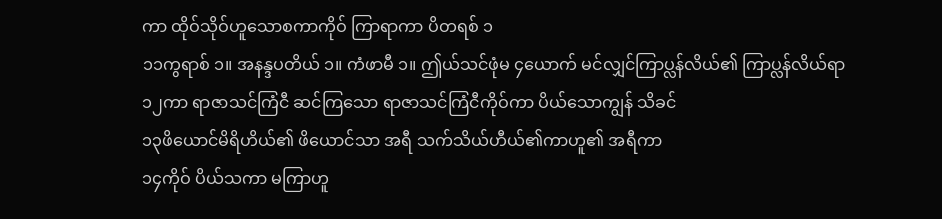ကာ ထိုဝ်သိုဝ်ဟူသောစကာကိုဝ် ကြာရာကာ ပိတရစ် ၁
၁၁ကွရာစ် ၁။ အနန္ဒပတိယ် ၁။ ကံဖာမီ ၁။ ဤယ်သင်ဖုံမ ၄ယောက် မင်လျှင်ကြာပ္လန်လိယ်၏ ကြာပ္လန်လိယ်ရာ
၁၂ကာ ရာဇာသင်ကြံငီ ဆင်ကြသော ရာဇာသင်ကြံငီကိုဝ်ကာ ပိယ်သောကျွန် သိခင်
၁၃ဖိယောင်မိရိဟိယ်၏ ဖိယောင်သာ အရီ သက်သိယ်ဟီယ်၏ကာဟူ၏ အရီကာ
၁၄ကိုဝ် ပိယ်သကာ မကြာဟူ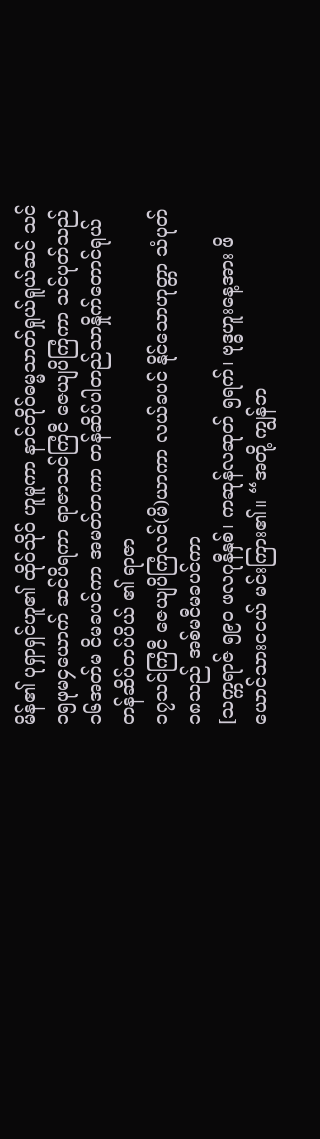မိန်၏ ပုရှာရှင်ဟူ၏ ထိုဝ်သိုဝ် ဟူမူကာ နာင်တိုဝ်ဓမ္မသာတ်ရှုယ်ရူယ်ဆင် သင်
၁၅ဖုမ၄ယောက် ဆင်ပိရကာ ရာဇာသင်ကြံငီ ဇေယျပိကြံကာ သင်ပုတ်သည်
၁၆အတ်မ ငိမခပင်ကာ အမတ်တကာ တန်ဆိပ်ပါတည်သာနှိုက်တောင်ရုယ် တန်ဆိပ်တပ်ပိယ် ၏ ရာဇာ
၁၇သင်ကြံငီ ဇေယျပိကြံလင်(မိ)ယာကာ လယ်ခပင် နိုင်သောဟုတ္တာ သံပုတ်
၁၈သည် အစ်မငီမခပင်ကာ
[သက္ကရာဇ် ၅၉ဝ ဖလဂုနီနှစ်၊ ကဆုန်လဆုတ် ၅ရက်၊ ဗုဒ္ဓဟူးနေ့အား ဖိယောင်သားငငယ် မင်းကြား၏။ “အတို့ ကျွန်ဘ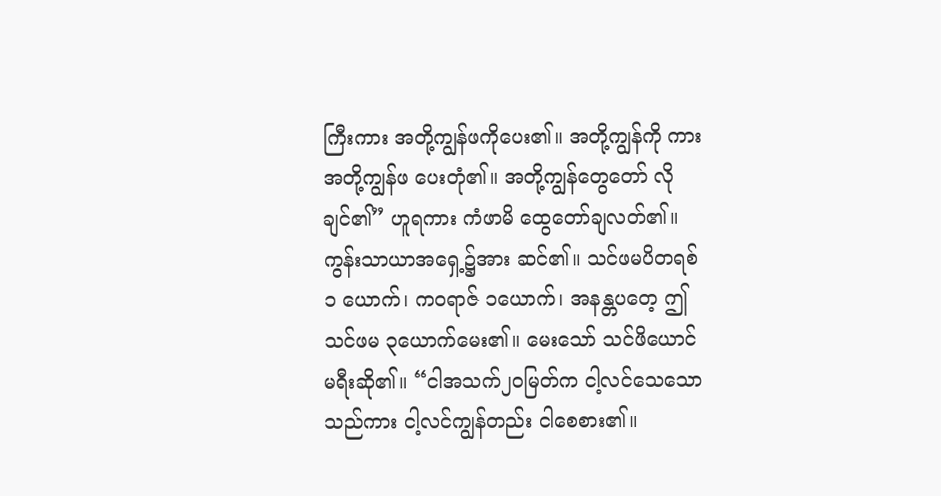ကြီးကား အတို့ကျွန်ဖကိုပေး၏။ အတို့ကျွန်ကို ကား အတို့ကျွန်ဖ ပေးတုံ၏။ အတို့ကျွန်တွေတော် လိုချင်၏” ဟူရကား ကံဖာမိ ထွေတော်ချလတ်၏။ ကွန်းသာယာအရှေ့၌အား ဆင်၏။ သင်ဖမပိတရစ် ၁ ယောက်၊ ကဝရာဇ် ၁ယောက်၊ အနန္တပတေ့ ဤ သင်ဖမ ၃ယောက်မေး၏။ မေးသော် သင်ဖိယောင် မရီးဆို၏။ “ငါအသက်၂ဝမြတ်က ငါ့လင်သေသော သည်ကား ငါ့လင်ကျွန်တည်း ငါစေစား၏။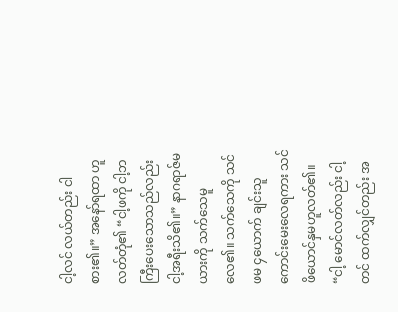ငါ့လင် လယ်တည်း ငါစား၏။” အနော်ရထာ ဟူလတ်တုံ၏ “ငါ့ဖကို ငါ့ဘကြီးပေးသောသည်လည်း ငါ့အရီးသိ၏။” နာဂရာဇ်မယားကို သက်သေမူလေ၏။ သက်သေကို သင်ဖမ ၄ယောက် ချင်းသူကောင်းမေးလေရကား သင် ဖိယောင်နှမဟူလတ်၏။ “ငါ့ မောင်လတ်လည်း ငါ့တင် ထက်လျှင်တည်း အ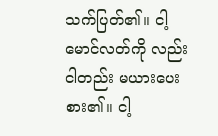သက်ပြတ်၏။ ငါ့မောင်လတ်ကို လည်း ငါတည်း မယားပေးစား၏။ ငါ့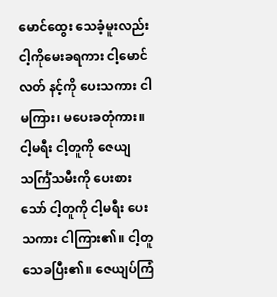မောင်ထွေး သေခံ့မူးလည်း ငါ့ကိုမေးခရကား ငါ့မောင်လတ် နင့်ကို ပေးသကား ငါမကြား၊ မပေးခတုံကား။ ငါ့မရီး ငါ့တူကို ဇေယျသင်္ကြံသမီးကို ပေးစားသော် ငါ့တူကို ငါ့မရီး ပေးသကား ငါကြား၏။ ငါ့တူသေခပြီး၏။ ဇေယျပ်ကြံ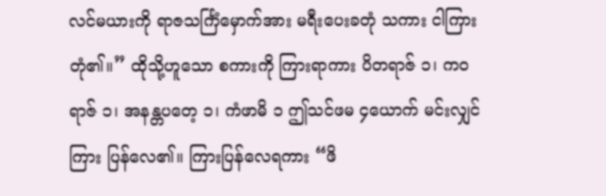လင်မယားကို ရာဇသင်္ကြံမှောက်အား မရီးပေးခတုံ သကား ငါကြားတုံ၏။” ထိုသို့ဟူသော စကားကို ကြားရာကား ပိတရာဇ် ၁၊ ကဝရာဇ် ၁၊ အနန္တပတေ့ ၁၊ ကံဖာမိ ၁ ဤသင်ဖမ ၄ယောက် မင်းလျှင် ကြား ပြန်လေ၏။ ကြားပြန်လေရကား “ဖိ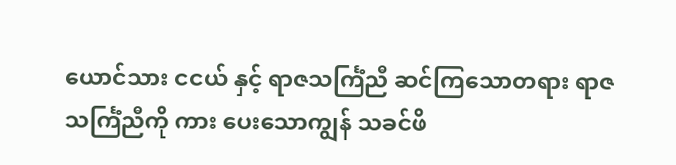ယောင်သား ငငယ် နှင့် ရာဇသင်္ကြံညီ ဆင်ကြသောတရား ရာဇသင်္ကြံညီကို ကား ပေးသောကျွန် သခင်ဖိ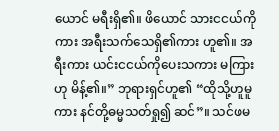ယောင် မရီးရှိ၏။ ဖိယောင် သားငငယ်ကိုကား အရီးသက်သေရှိ၏ကား ဟူ၏။ အရီးကား ယင်းငငယ်ကိုပေးသကား မကြားဟု မိန့်၏။” ဘုရားရှင်ဟူ၏ “ထိုသို့ဟူမူကား နင်တို့ဓမ္မသတ်ရှု၍ ဆင်”။ သင်ဖမ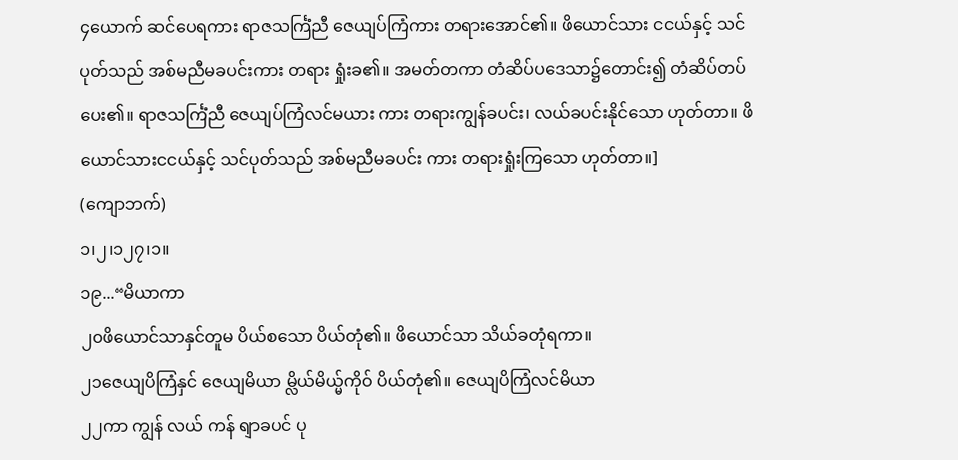၄ယောက် ဆင်ပေရကား ရာဇသင်္ကြံညီ ဇေယျပ်ကြံကား တရားအောင်၏။ ဖိယောင်သား ငငယ်နှင့် သင်ပုတ်သည် အစ်မညီမခပင်းကား တရား ရှုံးခ၏။ အမတ်တကာ တံဆိပ်ပဒေသာ၌တောင်း၍ တံဆိပ်တပ်ပေး၏။ ရာဇသင်္ကြံညီ ဇေယျပ်ကြံလင်မယား ကား တရားကျွန်ခပင်း၊ လယ်ခပင်းနိုင်သော ဟုတ်တာ။ ဖိယောင်သားငငယ်နှင့် သင်ပုတ်သည် အစ်မညီမခပင်း ကား တရားရှုံးကြသော ဟုတ်တာ။]
(ကျောဘက်)
၁၊၂၊၁၂၇၊၁။
၁၉...“မိယာကာ
၂၀ဖိယောင်သာနှင်တူမ ပိယ်စသော ပိယ်တုံ၏။ ဖိယောင်သာ သိယ်ခတုံရကာ။
၂၁ဇေယျပိကြံနှင် ဇေယျမိယာ မ္လိယ်မိယ္မ်ကိုဝ် ပိယ်တုံ၏။ ဇေယျပိကြံလင်မိယာ
၂၂ကာ ကျွန် လယ် ကန် ရျာခပင် ပု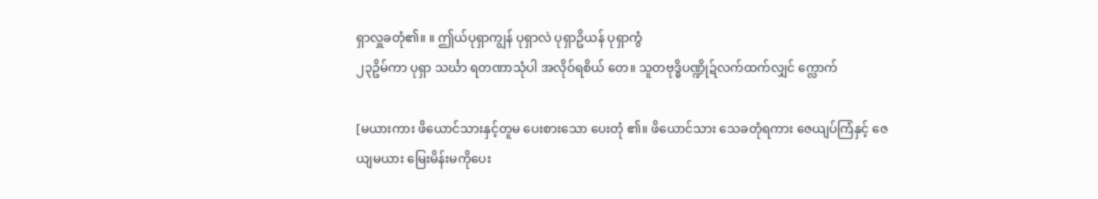ရှာလှူခတုံ၏။ ။ ဤယ်ပုရှာကျွန် ပုရှာလဲ ပုရှာဥိယန် ပုရှာကွံ
၂၃ဥိမ်ကာ ပုရှာ သင်္ဃာ ရတဏာသုံပါ အလိုဝ်ရစိယ် တေ။ သူတဗုဒ္ဓိပဏ္ဍိုဍ်လက်ထက်လျှင် က္လောက်

[မယားကား ဖိယောင်သားနှင့်တူမ ပေးစားသော ပေးတုံ ၏။ ဖိယောင်သား သေခတုံရကား ဇေယျပ်ကြံနှင့် ဇေယျမယား မြေးမိန်းမကိုပေး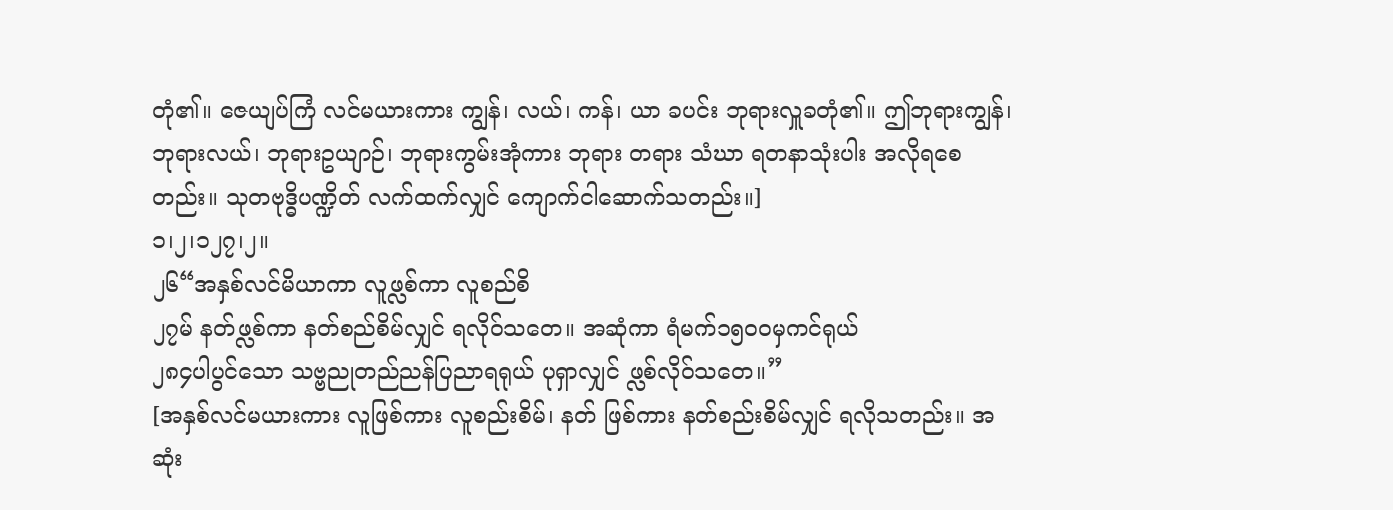တုံ၏။ ဇေယျပ်ကြံ လင်မယားကား ကျွန်၊ လယ်၊ ကန်၊ ယာ ခပင်း ဘုရားလှူခတုံ၏။ ဤဘုရားကျွန်၊ ဘုရားလယ်၊ ဘုရားဥယျာဉ်၊ ဘုရားကွမ်းအုံကား ဘုရား တရား သံဃာ ရတနာသုံးပါး အလိုရစေတည်း။ သုတဗုဒ္ဓိပဏ္ဍိတ် လက်ထက်လျှင် ကျောက်ငါဆောက်သတည်း။]
၁၊၂၊၁၂၇၊၂။
၂၆“အနှစ်လင်မိယာကာ လူဖ္လစ်ကာ လူစည်စိ
၂၇မ် နတ်ဖ္လစ်ကာ နတ်စည်စိမ်လျှင် ရလိုဝ်သတေ။ အဆုံကာ ရံမက်၁၅ဝဝမှကင်ရုယ်
၂၈၄ပါပွင်သော သဗ္ဗညုတည်ညန်ပြညာရရုယ် ပုရှာလျှင် ဖ္လစ်လိုဝ်သတေ။”
[အနှစ်လင်မယားကား လူဖြစ်ကား လူစည်းစိမ်၊ နတ် ဖြစ်ကား နတ်စည်းစိမ်လျှင် ရလိုသတည်း။ အဆုံး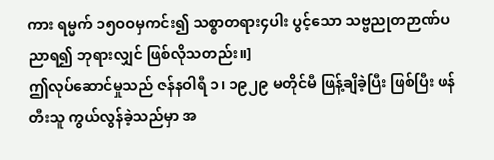ကား ရမ္မက် ၁၅ဝဝမှကင်း၍ သစ္စာတရား၄ပါး ပွင့်သော သဗ္ဗညုတဉာဏ်ပညာရ၍ ဘုရားလျှင် ဖြစ်လိုသတည်း။]
ဤလုပ်ဆောင်မှုသည် ဇန်နဝါရီ ၁၊ ၁၉၂၉ မတိုင်မီ ဖြန့်ချိခဲ့ပြီး ဖြစ်ပြီး ဖန်တီးသူ ကွယ်လွန်ခဲ့သည်မှာ အ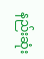နည်းဆုံး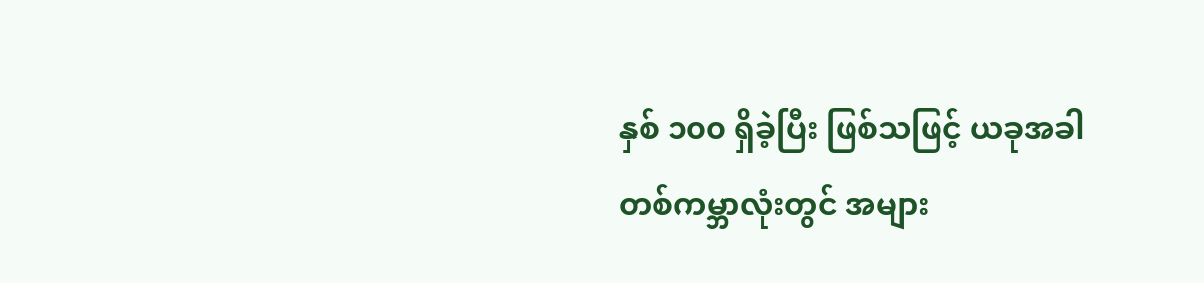နှစ် ၁၀၀ ရှိခဲ့ပြီး ဖြစ်သဖြင့် ယခုအခါ တစ်ကမ္ဘာလုံးတွင် အများ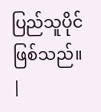ပြည်သူပိုင် ဖြစ်သည်။ |